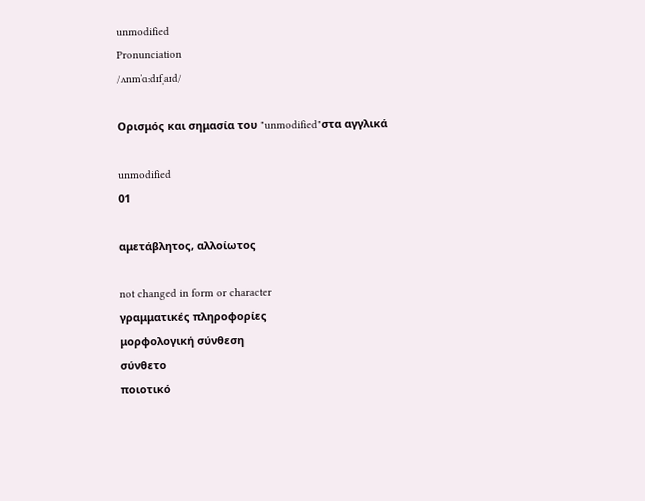unmodified
Pronunciation
/ʌnmˈɑːdɪfˌaɪd/

Ορισμός και σημασία του "unmodified"στα αγγλικά

unmodified
01

αμετάβλητος, αλλοίωτος

not changed in form or character
γραμματικές πληροφορίες
μορφολογική σύνθεση
σύνθετο
ποιοτικό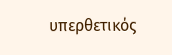υπερθετικός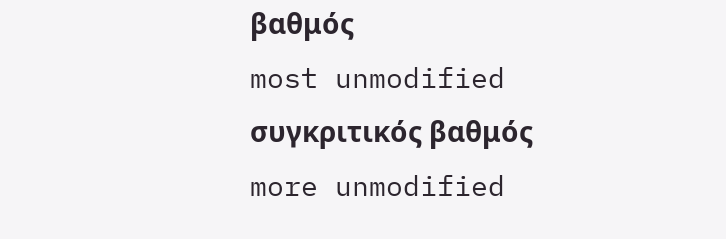βαθμός
most unmodified
συγκριτικός βαθμός
more unmodified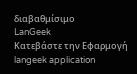διαβαθμίσιμο
LanGeek
Κατεβάστε την Εφαρμογή
langeek application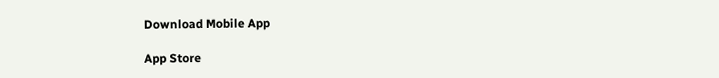Download Mobile App

App Store